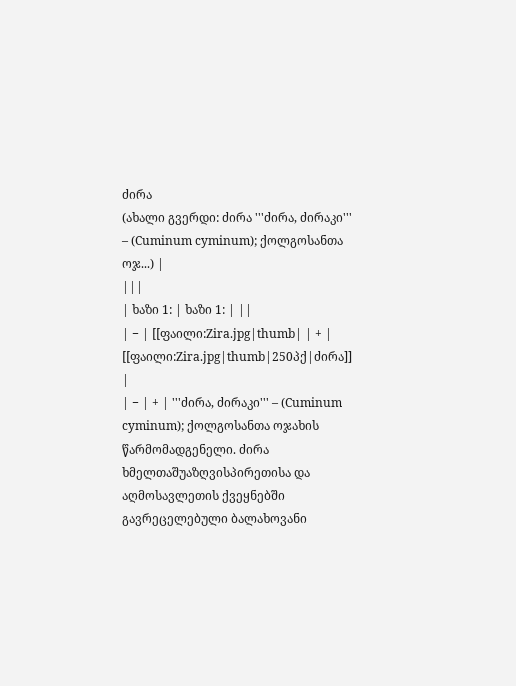ძირა
(ახალი გვერდი: ძირა '''ძირა, ძირაკი''' – (Cuminum cyminum); ქოლგოსანთა ოჯ...) |
|||
| ხაზი 1: | ხაზი 1: | ||
| − | [[ფაილი:Zira.jpg|thumb| | + | [[ფაილი:Zira.jpg|thumb|250პქ|ძირა]] |
| − | + | '''ძირა, ძირაკი''' – (Cuminum cyminum); ქოლგოსანთა ოჯახის წარმომადგენელი. ძირა ხმელთაშუაზღვისპირეთისა და აღმოსავლეთის ქვეყნებში გავრეცელებული ბალახოვანი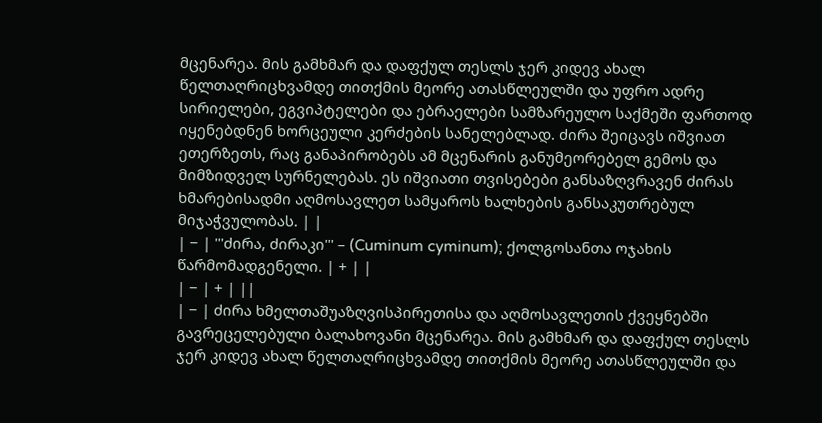მცენარეა. მის გამხმარ და დაფქულ თესლს ჯერ კიდევ ახალ წელთაღრიცხვამდე თითქმის მეორე ათასწლეულში და უფრო ადრე სირიელები, ეგვიპტელები და ებრაელები სამზარეულო საქმეში ფართოდ იყენებდნენ ხორცეული კერძების სანელებლად. ძირა შეიცავს იშვიათ ეთერზეთს, რაც განაპირობებს ამ მცენარის განუმეორებელ გემოს და მიმზიდველ სურნელებას. ეს იშვიათი თვისებები განსაზღვრავენ ძირას ხმარებისადმი აღმოსავლეთ სამყაროს ხალხების განსაკუთრებულ მიჯაჭვულობას. | |
| − | '''ძირა, ძირაკი''' – (Cuminum cyminum); ქოლგოსანთა ოჯახის წარმომადგენელი. | + | |
| − | + | ||
| − | ძირა ხმელთაშუაზღვისპირეთისა და აღმოსავლეთის ქვეყნებში გავრეცელებული ბალახოვანი მცენარეა. მის გამხმარ და დაფქულ თესლს ჯერ კიდევ ახალ წელთაღრიცხვამდე თითქმის მეორე ათასწლეულში და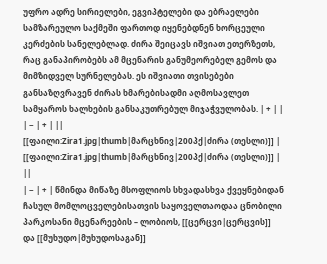უფრო ადრე სირიელები, ეგვიპტელები და ებრაელები სამზარეულო საქმეში ფართოდ იყენებდნენ ხორცეული კერძების სანელებლად. ძირა შეიცავს იშვიათ ეთერზეთს, რაც განაპირობებს ამ მცენარის განუმეორებელ გემოს და მიმზიდველ სურნელებას. ეს იშვიათი თვისებები განსაზღვრავენ ძირას ხმარებისადმი აღმოსავლეთ სამყაროს ხალხების განსაკუთრებულ მიჯაჭვულობას. | + | |
| − | + | ||
[[ფაილი:Zira1.jpg|thumb|მარცხნივ|200პქ|ძირა (თესლი)]] | [[ფაილი:Zira1.jpg|thumb|მარცხნივ|200პქ|ძირა (თესლი)]] | ||
| − | + | წმინდა მიწაზე მსოფლიოს სხვადასხვა ქვეყნებიდან ჩასულ მომლოცველებისათვის საყოველთაოდაა ცნობილი პარკოსანი მცენარეების – ლობიოს, [[ცერცვი|ცერცვის]] და [[მუხუდო|მუხუდოსაგან]]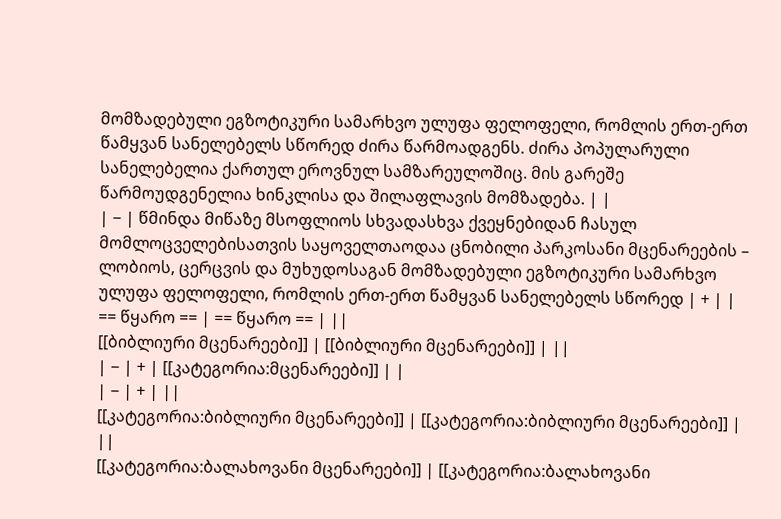მომზადებული ეგზოტიკური სამარხვო ულუფა ფელოფელი, რომლის ერთ-ერთ წამყვან სანელებელს სწორედ ძირა წარმოადგენს. ძირა პოპულარული სანელებელია ქართულ ეროვნულ სამზარეულოშიც. მის გარეშე წარმოუდგენელია ხინკლისა და შილაფლავის მომზადება. | |
| − | წმინდა მიწაზე მსოფლიოს სხვადასხვა ქვეყნებიდან ჩასულ მომლოცველებისათვის საყოველთაოდაა ცნობილი პარკოსანი მცენარეების – ლობიოს, ცერცვის და მუხუდოსაგან მომზადებული ეგზოტიკური სამარხვო ულუფა ფელოფელი, რომლის ერთ-ერთ წამყვან სანელებელს სწორედ | + | |
== წყარო == | == წყარო == | ||
[[ბიბლიური მცენარეები]] | [[ბიბლიური მცენარეები]] | ||
| − | + | [[კატეგორია:მცენარეები]] | |
| − | + | ||
[[კატეგორია:ბიბლიური მცენარეები]] | [[კატეგორია:ბიბლიური მცენარეები]] | ||
[[კატეგორია:ბალახოვანი მცენარეები]] | [[კატეგორია:ბალახოვანი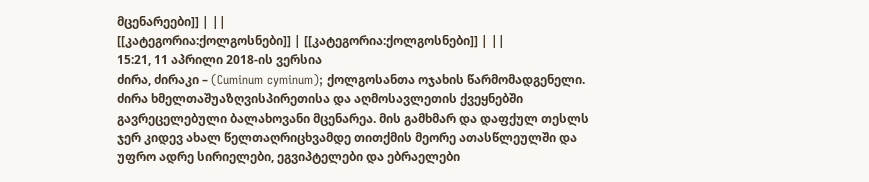მცენარეები]] | ||
[[კატეგორია:ქოლგოსნები]] | [[კატეგორია:ქოლგოსნები]] | ||
15:21, 11 აპრილი 2018-ის ვერსია
ძირა, ძირაკი – (Cuminum cyminum); ქოლგოსანთა ოჯახის წარმომადგენელი. ძირა ხმელთაშუაზღვისპირეთისა და აღმოსავლეთის ქვეყნებში გავრეცელებული ბალახოვანი მცენარეა. მის გამხმარ და დაფქულ თესლს ჯერ კიდევ ახალ წელთაღრიცხვამდე თითქმის მეორე ათასწლეულში და უფრო ადრე სირიელები, ეგვიპტელები და ებრაელები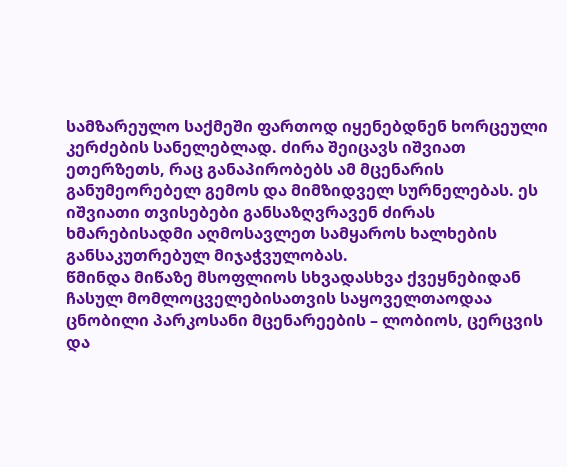სამზარეულო საქმეში ფართოდ იყენებდნენ ხორცეული კერძების სანელებლად. ძირა შეიცავს იშვიათ ეთერზეთს, რაც განაპირობებს ამ მცენარის განუმეორებელ გემოს და მიმზიდველ სურნელებას. ეს იშვიათი თვისებები განსაზღვრავენ ძირას ხმარებისადმი აღმოსავლეთ სამყაროს ხალხების განსაკუთრებულ მიჯაჭვულობას.
წმინდა მიწაზე მსოფლიოს სხვადასხვა ქვეყნებიდან ჩასულ მომლოცველებისათვის საყოველთაოდაა ცნობილი პარკოსანი მცენარეების – ლობიოს, ცერცვის და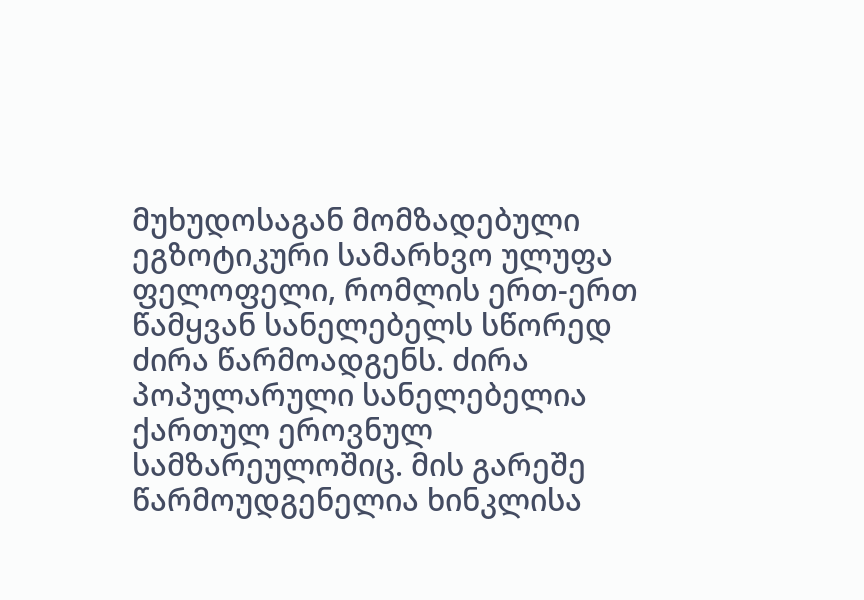მუხუდოსაგან მომზადებული ეგზოტიკური სამარხვო ულუფა ფელოფელი, რომლის ერთ-ერთ წამყვან სანელებელს სწორედ ძირა წარმოადგენს. ძირა პოპულარული სანელებელია ქართულ ეროვნულ სამზარეულოშიც. მის გარეშე წარმოუდგენელია ხინკლისა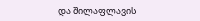და შილაფლავის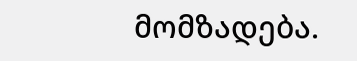მომზადება.